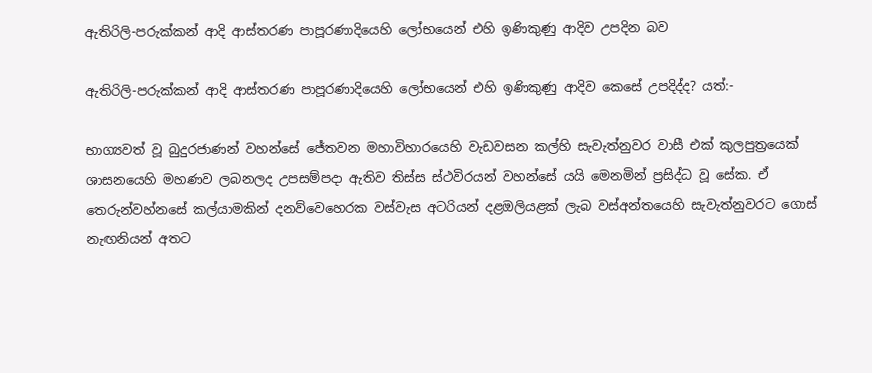ඇතිරිලි-පරුක්කන් ආදි ආස්තරණ පාපූරණාදියෙහි ලෝභයෙන් එහි ඉණිකුණු ආදිව උපදින බව

ඇතිරිලි-පරුක්කන් ආදි ආස්තරණ පාපූරණාදියෙහි ලෝභයෙන් එහි ඉණිකුණු ආදිව කෙසේ උපදිද්ද? යත්:-

භාග්‍යවත් වූ බුදුරජාණන් වහන්සේ ජේතවන මහාවිහාරයෙහි වැඩවසන කල්හි සැවැත්නුවර වාසී එක් කුලපුත්‍රයෙක් ශාසනයෙහි මහණව ලබනලද උපසම්පදා ඇතිව තිස්ස ස්ථවිරයන් වහන්සේ යයි මෙනමින් ප්‍රසිද්ධ වූ සේක. ඒ තෙරුන්වහ්නසේ කල්යාමකින් දනව්වෙහෙරක වස්වැස අටරියන් දළඔලියළක් ලැබ වස්අන්තයෙහි සැවැත්නුවරට ගොස් නැඟනියන් අතට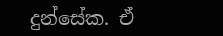දුන්සේක. ඒ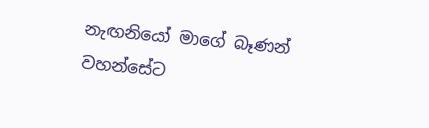නැඟනියෝ මාගේ බෑණන් වහන්සේට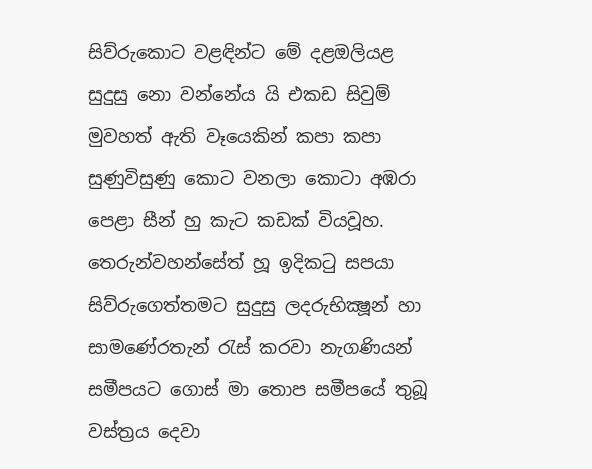සිව්රුකොට වළඳින්ට මේ දළඔලියළ සුදුසු නො වන්නේය යි එකඩ සිවුම් මුවහත් ඇති වෑයෙකින් කපා කපා සුණුවිසුණු කොට වනලා කොටා අඹරා පෙළා සීන් හු කැට කඩක් වියවූහ. තෙරුන්වහන්සේත් හූ ඉදිකටු සපයා සිව්රුගෙත්තමට සුදුසු ලදරුභික්‍ෂූන් හා සාමණේරතැන් රැස් කරවා නැගණියන් සමීපයට ගොස් මා තොප සමීපයේ තුබූ වස්ත්‍රය දෙවා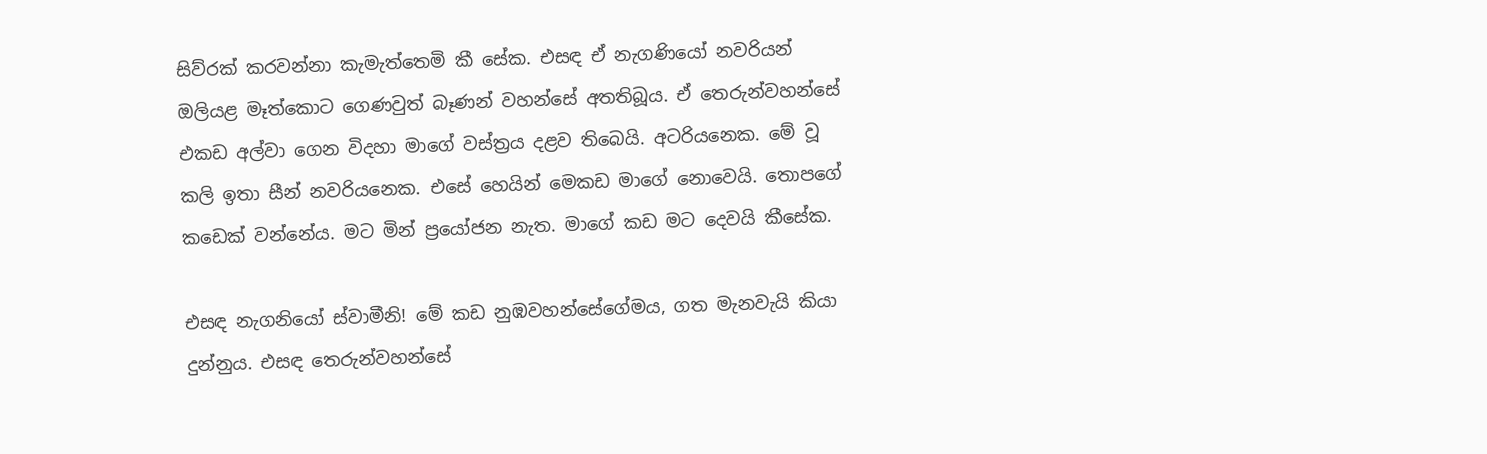සිව්රක් කරවන්නා කැමැත්තෙමි කී සේක. එසඳ ඒ නැගණියෝ නවරියන් ඔලියළ මෑත්කොට ගෙණවුත් බෑණන් වහන්සේ අතතිබූය. ඒ තෙරුන්වහන්සේ එකඩ අල්වා ගෙන විදහා මාගේ වස්ත්‍රය දළව තිබෙයි. අටරියනෙක. මේ වූ කලි ඉතා සීන් නවරියනෙක. එසේ හෙයින් මෙකඩ මාගේ නොවෙයි. තොපගේ කඩෙක් වන්නේය. මට මින් ප්‍රයෝජන නැත. මාගේ කඩ මට දෙවයි කීසේක.

එසඳ නැගනියෝ ස්වාමීනි! මේ කඩ නුඹවහන්සේගේමය, ගත මැනවැයි කියා දුන්නුය. එසඳ තෙරුන්වහන්සේ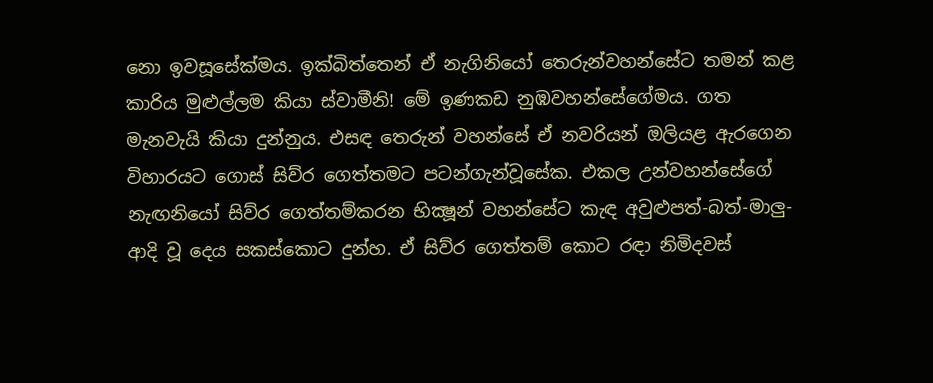නො ඉවසූසේක්මය. ඉක්බිත්තෙන් ඒ නැගිනියෝ තෙරුන්වහන්සේට තමන් කළ කාරිය මුළුල්ලම කියා ස්වාමීනි! මේ ඉණකඩ නුඹවහන්සේගේමය. ගත මැනවැයි කියා දුන්නුය. එසඳ තෙරුන් වහන්සේ ඒ නවරියන් ඔලියළ ඇරගෙන විහාරයට ගොස් සිව්ර ගෙත්තමට පටන්ගැන්වූසේක. එකල උන්වහන්සේගේ නැඟනියෝ සිව්ර ගෙත්තම්කරන භික්‍ෂූන් වහන්සේට කැඳ අවුළුපත්-බත්-මාලු-ආදි වූ දෙය සකස්කොට දුන්හ. ඒ සිව්ර ගෙත්තම් කොට රඳා නිමිදවස්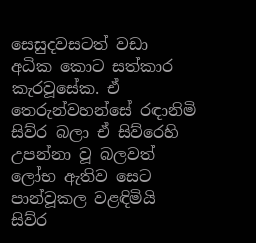සෙසුදවසටත් වඩා අධික කොට සත්කාර කැරවූසේක. ඒ තෙරුන්වහන්සේ රඳානිමි සිව්ර බලා ඒ සිව්රෙහි උපන්නා වූ බලවත් ලෝභ ඇතිව සෙට පාන්වූකල වළඳිමියි සිව්ර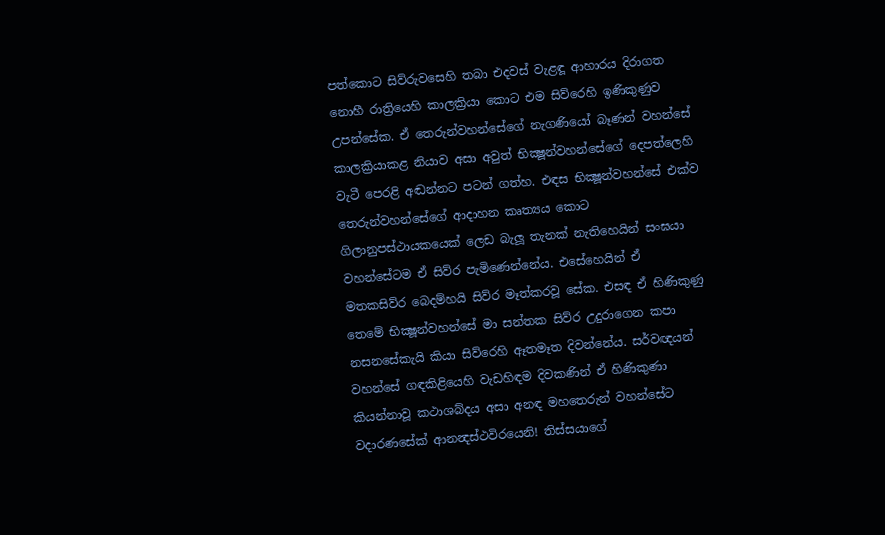පත්කොට සිව්රුවසෙහි තබා එදවස් වැළඳූ ආහාරය දිරාගත නොහී රාත්‍රියෙහි කාලක්‍රියා කොට එම සිව්රෙහි ඉණිකුණුව උපන්සේක. ඒ තෙරුන්වහන්සේගේ නැගණියෝ බෑණන් වහන්සේ කාලක්‍රියාකළ නියාව අසා අවුත් භික්‍ෂූන්වහන්සේගේ දෙපත්ලෙහි වැටී පෙරළි අඬන්නට පටන් ගත්හ. එඳස භික්‍ෂූන්වහන්සේ එක්ව තෙරුන්වහන්සේගේ ආදාහන කෘත්‍යය කොට ගිලානුපස්ථායකයෙක් ලෙඩ බැලූ තැනක් නැතිහෙයින් සංඝයා වහන්සේටම ඒ සිව්ර පැමිණෙන්නේය. එසේහෙයින් ඒ මතකසිව්ර බෙදම්හයි සිව්ර මෑත්කරවූ සේක. එසඳ ඒ හිණිකුණු තෙමේ භික්‍ෂූන්වහන්සේ මා සන්තක සිව්ර උදුරාගෙන කපා නසනසේකැයි කියා සිව්රෙහි ඈතමෑත දිවන්නේය. සර්වඥයන් වහන්සේ ගඳකිළියෙහි වැඩහිඳම දිවකණින් ඒ හිණිකුණා කියන්නාවූ කථාශබ්දය අසා අනඳ මහතෙරුන් වහන්සේට වදාරණසේක් ආනන්‍දස්ථවිරයෙනි! තිස්සයාගේ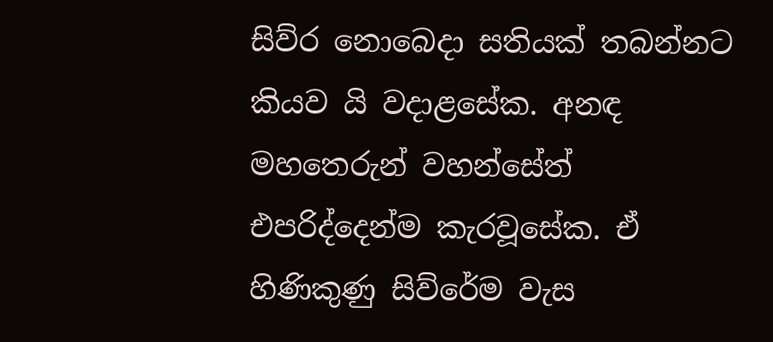සිව්ර නොබෙදා සතියක් තබන්නට කියව යි වදාළසේක. අනඳ මහතෙරුන් වහන්සේත් එපරිද්දෙන්ම කැරවූසේක. ඒ හිණිකුණු සිව්රේම වැස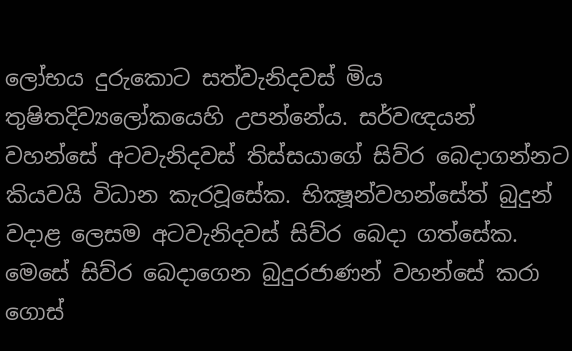ලෝභය දුරුකොට සත්වැනිදවස් මිය තුෂිතදිව්‍යලෝකයෙහි උපන්නේය. සර්වඥයන් වහන්සේ අටවැනිදවස් තිස්සයාගේ සිව්ර බෙදාගන්නට කියවයි විධාන කැරවූසේක. භික්‍ෂූන්වහන්සේත් බුදුන් වදාළ ලෙසම අටවැනිදවස් සිව්ර බෙදා ගත්සේක. මෙසේ සිව්ර බෙදාගෙන බුදුරජාණන් වහන්සේ කරා ගොස්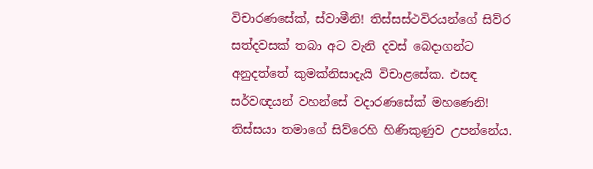විචාරණසේක්, ස්වාමීනි! තිස්සස්ථවිරයන්ගේ සිව්ර සත්දවසක් තබා අට වැනි දවස් බෙදාගන්ට අනුදත්තේ කුමක්නිසාදැයි විචාළසේක. එසඳ සර්වඥයන් වහන්සේ වදාරණසේක් මහණෙනි! තිස්සයා තමාගේ සිව්රෙහි හිණිකුණුව උපන්නේය.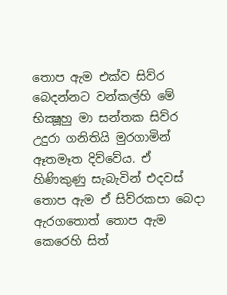තොප ඇම එක්ව සිව්ර බෙදන්නට වන්කල්හි මේ භික්‍ෂූහු මා සන්තක සිව්ර උදුරා ගනිතියි මුරගාමින් ඈතමෑත දිව්වේය. ඒ හිණිකුණු සැබැවින් එදවස් තොප ඇම ඒ සිව්රකපා බෙදා ඇරගතොත් තොප ඇම කෙරෙහි සිත්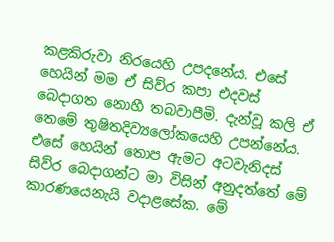කළකිරුවා නිරයෙහි උපදනේය. එසේ හෙයින් මම ඒ සිව්ර කපා එදවස් බෙදාගත නොහී තබවාපීමි. දැන්වූ කලි ඒ තෙමේ තුෂිතදිව්‍යලෝකයෙහි උපන්නේය. එසේ හෙයින් තොප ඇමට අටවැනිදස් සිව්ර බෙදාගන්ට මා විසින් අනුදත්තේ මේ කාරණයෙනැයි වදාළසේක. මේ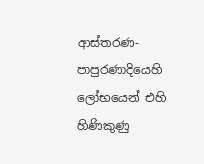ආස්තරණ-පාපුරණාදියෙහි ලෝභයෙන් එහි හිණිකුණු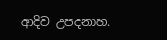ආදිව උපදනාහ.